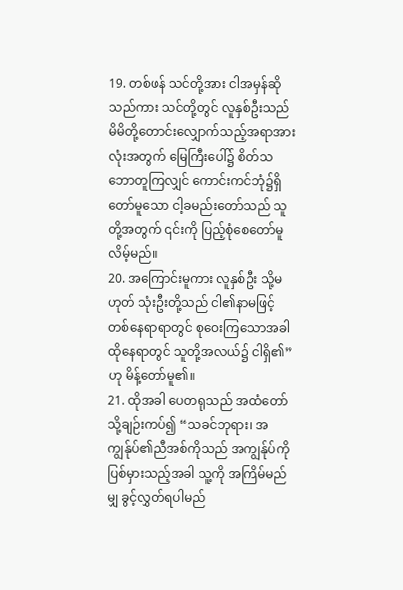19. တစ်ဖန် သင်တို့အား ငါအမှန်ဆိုသည်ကား သင်တို့တွင် လူနှစ်ဦးသည် မိမိတို့တောင်းလျှောက်သည့်အရာအားလုံးအတွက် မြေကြီးပေါ်၌ စိတ်သဘောတူကြလျှင် ကောင်းကင်ဘုံ၌ရှိတော်မူသော ငါ့ခမည်းတော်သည် သူတို့အတွက် ၎င်းကို ပြည့်စုံစေတော်မူလိမ့်မည်။
20. အကြောင်းမူကား လူနှစ်ဦး သို့မဟုတ် သုံးဦးတို့သည် ငါ၏နာမဖြင့် တစ်နေရာရာတွင် စုဝေးကြသောအခါ ထိုနေရာတွင် သူတို့အလယ်၌ ငါရှိ၏”ဟု မိန့်တော်မူ၏။
21. ထိုအခါ ပေတရုသည် အထံတော်သို့ချဉ်းကပ်၍ “သခင်ဘုရား၊ အကျွန်ုပ်၏ညီအစ်ကိုသည် အကျွန်ုပ်ကိုပြစ်မှားသည့်အခါ သူ့ကို အကြိမ်မည်မျှ ခွင့်လွှတ်ရပါမည်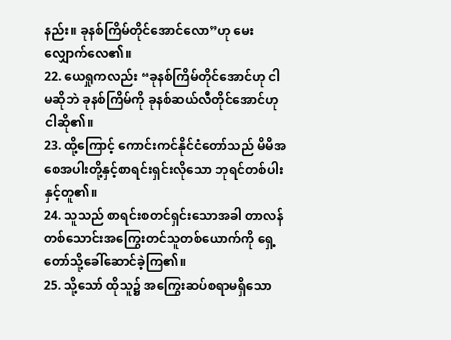နည်း။ ခုနစ်ကြိမ်တိုင်အောင်လော”ဟု မေးလျှောက်လေ၏။
22. ယေရှုကလည်း “ခုနစ်ကြိမ်တိုင်အောင်ဟု ငါမဆိုဘဲ ခုနစ်ကြိမ်ကို ခုနစ်ဆယ်လီတိုင်အောင်ဟု ငါဆို၏။
23. ထို့ကြောင့် ကောင်းကင်နိုင်ငံတော်သည် မိမိအစေအပါးတို့နှင့်စာရင်းရှင်းလိုသော ဘုရင်တစ်ပါးနှင့်တူ၏။
24. သူသည် စာရင်းစတင်ရှင်းသောအခါ တာလန်တစ်သောင်းအကြွေးတင်သူတစ်ယောက်ကို ရှေ့တော်သို့ခေါ်ဆောင်ခဲ့ကြ၏။
25. သို့သော် ထိုသူ၌ အကြွေးဆပ်စရာမရှိသော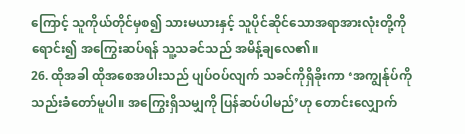ကြောင့် သူကိုယ်တိုင်မှစ၍ သားမယားနှင့် သူပိုင်ဆိုင်သောအရာအားလုံးတို့ကိုရောင်း၍ အကြွေးဆပ်ရန် သူ့သခင်သည် အမိန့်ချလေ၏။
26. ထိုအခါ ထိုအစေအပါးသည် ပျပ်ဝပ်လျက် သခင်ကိုရှိခိုးကာ ‘အကျွန်ုပ်ကိုသည်းခံတော်မူပါ။ အကြွေးရှိသမျှကို ပြန်ဆပ်ပါမည်’ဟု တောင်းလျှောက်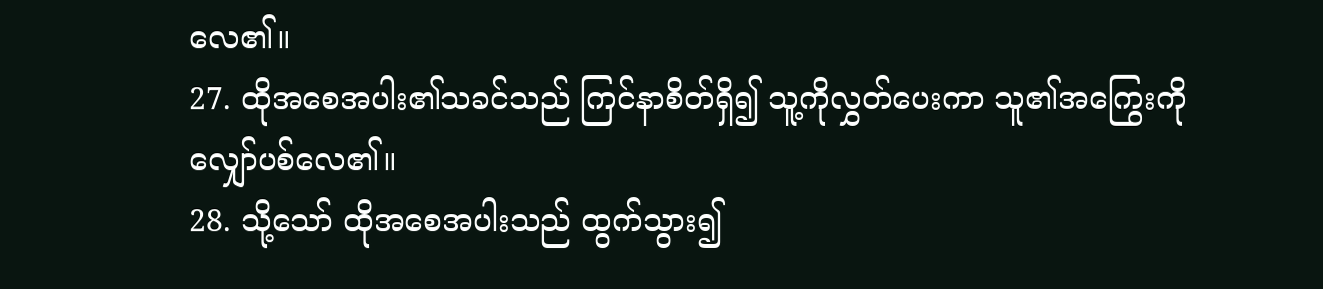လေ၏။
27. ထိုအစေအပါး၏သခင်သည် ကြင်နာစိတ်ရှိ၍ သူ့ကိုလွှတ်ပေးကာ သူ၏အကြွေးကို လျှော်ပစ်လေ၏။
28. သို့သော် ထိုအစေအပါးသည် ထွက်သွား၍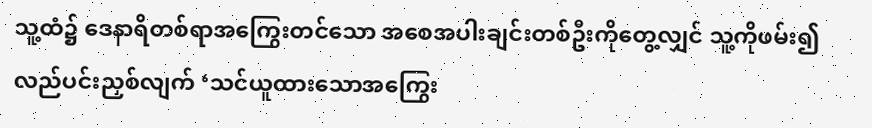သူ့ထံ၌ ဒေနာရိတစ်ရာအကြွေးတင်သော အစေအပါးချင်းတစ်ဦးကိုတွေ့လျှင် သူ့ကိုဖမ်း၍ လည်ပင်းညှစ်လျက် ‘သင်ယူထားသောအကြွေး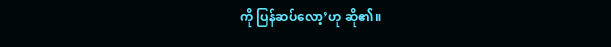ကို ပြန်ဆပ်လော့’ဟု ဆို၏။